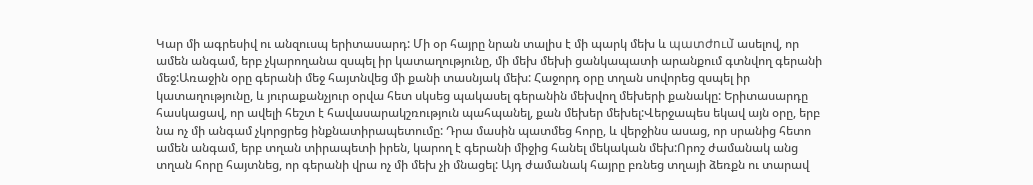Կար մի ագրեսիվ ու անզուսպ երիտասարդ: Մի օր հայրը նրան տալիս է մի պարկ մեխ և պատժում̀ ասելով, որ ամեն անգամ, երբ չկարողանա զսպել իր կատաղությունը, մի մեխ մեխի ցանկապատի արանքում գտնվող գերանի մեջ:Առաջին օրը գերանի մեջ հայտնվեց մի քանի տասնյակ մեխ: Հաջորդ օրը տղան սովորեց զսպել իր կատաղությունը, և յուրաքանչյուր օրվա հետ սկսեց պակասել գերանին մեխվող մեխերի քանակը: Երիտասարդը հասկացավ, որ ավելի հեշտ է հավասարակշռություն պահպանել, քան մեխեր մեխել:Վերջապես եկավ այն օրը, երբ նա ոչ մի անգամ չկորցրեց ինքնատիրապետումը: Դրա մասին պատմեց հորը, և վերջինս ասաց, որ սրանից հետո ամեն անգամ, երբ տղան տիրապետի իրեն, կարող է գերանի միջից հանել մեկական մեխ:Որոշ ժամանակ անց տղան հորը հայտնեց, որ գերանի վրա ոչ մի մեխ չի մնացել: Այդ ժամանակ հայրը բռնեց տղայի ձեռքն ու տարավ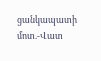ցանկապատի մոտ.-Վատ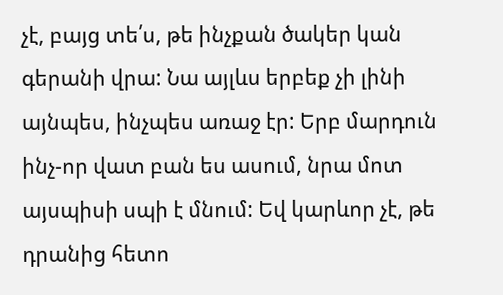չէ, բայց տե՛ս, թե ինչքան ծակեր կան գերանի վրա: Նա այլևս երբեք չի լինի այնպես, ինչպես առաջ էր: Երբ մարդուն ինչ-որ վատ բան ես ասում, նրա մոտ այսպիսի սպի է մնում: Եվ կարևոր չէ, թե դրանից հետո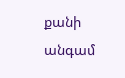քանի անգամ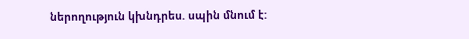ներողություն կխնդրես. սպին մնում է: